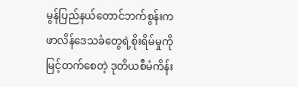မွန်ပြည်နယ်တောင်ဘက်စွန်းက ဖာလိန်ဒေသခံတွေရဲ့စိုးရိမ်မှုကို မြင့်တက်စေတဲ့ ဒုတိယစီမံကိန်း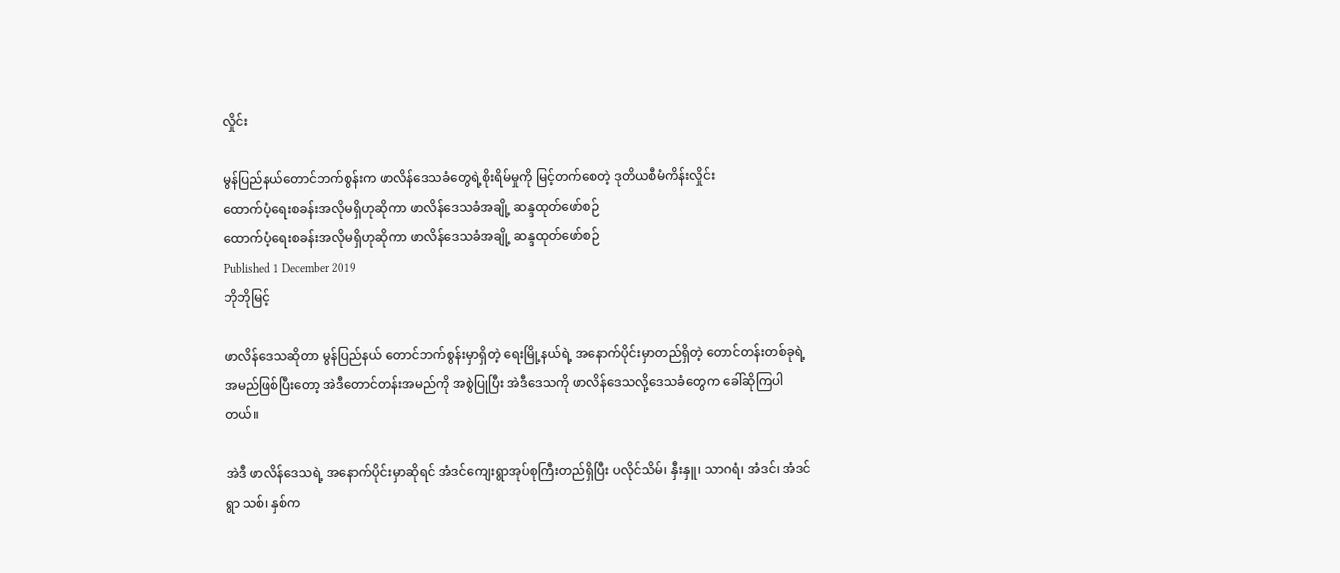လှိုင်း

မွန်ပြည်နယ်တောင်ဘက်စွန်းက ဖာလိန်ဒေသခံတွေရဲ့စိုးရိမ်မှုကို မြင့်တက်စေတဲ့ ဒုတိယစီမံကိန်းလှိုင်း
ထောက်ပံ့ရေးစခန်းအလိုမရှိဟုဆိုကာ ဖာလိန်ဒေသခံအချို့ ဆန္ဒထုတ်ဖော်စဉ်
ထောက်ပံ့ရေးစခန်းအလိုမရှိဟုဆိုကာ ဖာလိန်ဒေသခံအချို့ ဆန္ဒထုတ်ဖော်စဉ်
Published 1 December 2019
ဘိုဘိုမြင့်

ဖာလိန်ဒေသဆိုတာ မွန်ပြည်နယ် တောင်ဘက်စွန်းမှာရှိတဲ့ ရေးမြို့နယ်ရဲ့ အနောက်ပိုင်းမှာတည်ရှိတဲ့ တောင်တန်းတစ်ခုရဲ့ အမည်ဖြစ်ပြီးတော့ အဲဒီတောင်တန်းအမည်ကို အစွဲပြုပြီး အဲဒီဒေသကို ဖာလိန်ဒေသလို့ဒေသခံတွေက ခေါ်ဆိုကြပါတယ်။

အဲဒီ ဖာလိန်ဒေသရဲ့ အနောက်ပိုင်းမှာဆိုရင် အံဒင်ကျေးရွာအုပ်စုကြီးတည်ရှိပြီး ပလိုင်သိမ်၊ နှီးနှူ၊ သာဂရံ၊ အံဒင်၊ အံဒင်ရွာ သစ်၊ နှစ်က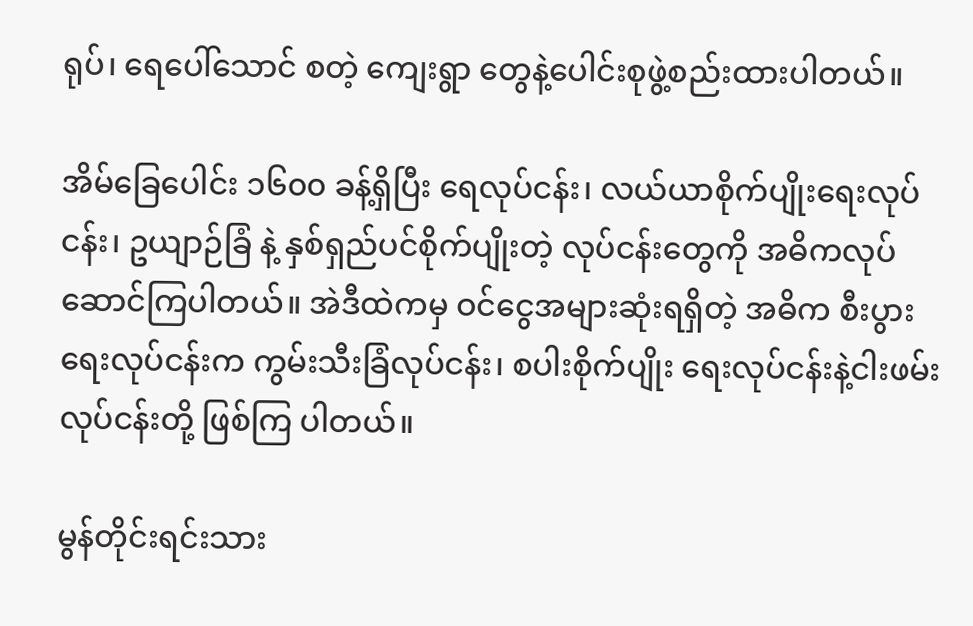ရုပ်၊ ရေပေါ်သောင် စတဲ့ ကျေးရွာ တွေနဲ့ပေါင်းစုဖွဲ့စည်းထားပါတယ်။

အိမ်ခြေပေါင်း ၁၆၀၀ ခန့်ရှိပြီး ရေလုပ်ငန်း၊ လယ်ယာစိုက်ပျိုးရေးလုပ်ငန်း၊ ဥယျာဉ်ခြံ နဲ့ နှစ်ရှည်ပင်စိုက်ပျိုးတဲ့ လုပ်ငန်းတွေကို အဓိကလုပ်ဆောင်ကြပါတယ်။ အဲဒီထဲကမှ ဝင်ငွေအများဆုံးရရှိတဲ့ အဓိက စီးပွားရေးလုပ်ငန်းက ကွမ်းသီးခြံလုပ်ငန်း၊ စပါးစိုက်ပျိုး ရေးလုပ်ငန်းနဲ့ငါးဖမ်းလုပ်ငန်းတို့ ဖြစ်ကြ ပါတယ်။

မွန်တိုင်းရင်းသား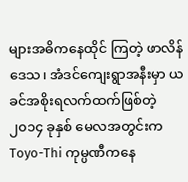များအဓိကနေထိုင် ကြတဲ့ ဖာလိန်ဒေသ၊ အံဒင်ကျေးရွာအနီးမှာ ယခင်အစိုးရလက်ထက်ဖြစ်တဲ့ ၂၀၁၄ ခုနှစ် မေလအတွင်းက  Toyo-Thi ကုမ္ပဏီကနေ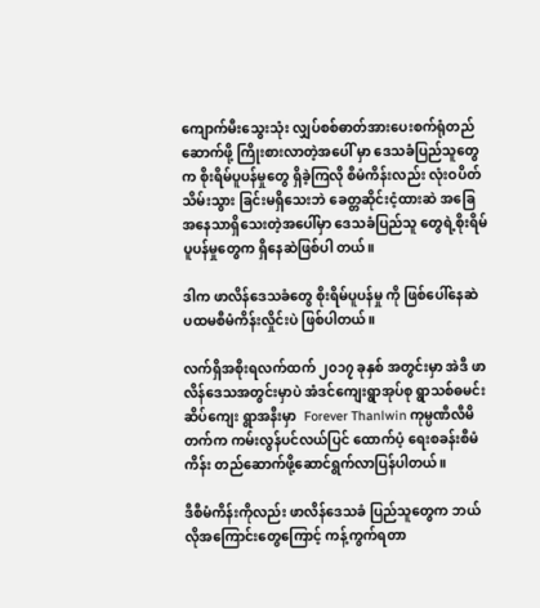ကျောက်မီးသွေးသုံး လျှပ်စစ်ဓာတ်အားပေးစက်ရုံတည်ဆောက်ဖို့ ကြိုးစားလာတဲ့အပေါ် မှာ ဒေသခံပြည်သူတွေက စိုးရိမ်ပူပန်မှုတွေ ရှိခဲ့ကြလို စီမံကိန်းလည်း လုံးဝပိတ်သိမ်းသွား ခြင်းမရှိသေးဘဲ ခေတ္တဆိုင်းငံ့ထားဆဲ အခြေအနေသာရှိသေးတဲ့အပေါ်မှာ ဒေသခံပြည်သူ တွေရဲ့စိုးရိမ်ပူပန်မှုတွေက ရှိနေဆဲဖြစ်ပါ တယ်။

ဒါက ဖာလိန်ဒေသခံတွေ စိုးရိမ်ပူပန်မှု ကို ဖြစ်ပေါ်နေဆဲ ပထမစီမံကိန်းလှိုင်းပဲ ဖြစ်ပါတယ်။

လက်ရှိအစိုးရလက်ထက် ၂၀၁၇ ခုနှစ် အတွင်းမှာ အဲဒီ ဖာလိန်ဒေသအတွင်းမှာပဲ အံဒင်ကျေးရွာအုပ်စု ရွာသစ်ဓမင်းဆိပ်ကျေး ရွာအနီးမှာ  Forever Thanlwin ကုမ္ပဏီလီမိတက်က ကမ်းလွန်ပင်လယ်ပြင် ထောက်ပံ့ ရေးစခန်းစီမံကိန်း တည်ဆောက်ဖို့ဆောင်ရွက်လာပြန်ပါတယ်။

ဒီစီမံကိန်းကိုလည်း ဖာလိန်ဒေသခံ ပြည်သူတွေက ဘယ်လိုအကြောင်းတွေကြောင့် ကန့်ကွက်ရတာ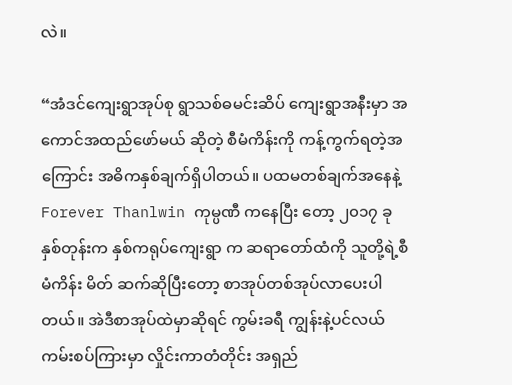လဲ။

“အံဒင်ကျေးရွာအုပ်စု ရွာသစ်ဓမင်းဆိပ် ကျေးရွာအနီးမှာ အကောင်အထည်ဖော်မယ် ဆိုတဲ့ စီမံကိန်းကို ကန့်ကွက်ရတဲ့အကြောင်း အဓိကနှစ်ချက်ရှိပါတယ်။ ပထမတစ်ချက်အနေနဲ့ Forever Thanlwin ကုမ္ပဏီ ကနေပြီး တော့ ၂၀၁၇ ခုနှစ်တုန်းက နှစ်ကရုပ်ကျေးရွာ က ဆရာတော်ထံကို သူတို့ရဲ့စီမံကိန်း မိတ် ဆက်ဆိုပြီးတော့ စာအုပ်တစ်အုပ်လာပေးပါ တယ်။ အဲဒီစာအုပ်ထဲမှာဆိုရင် ကွမ်းခရီ ကျွန်းနဲ့ပင်လယ်ကမ်းစပ်ကြားမှာ လှိုင်းကာတံတိုင်း အရှည်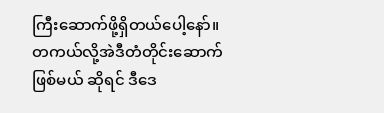ကြီးဆောက်ဖို့ရှိတယ်ပေါ့နော်။ တကယ်လို့အဲဒီတံတိုင်းဆောက်ဖြစ်မယ် ဆိုရင် ဒီဒေ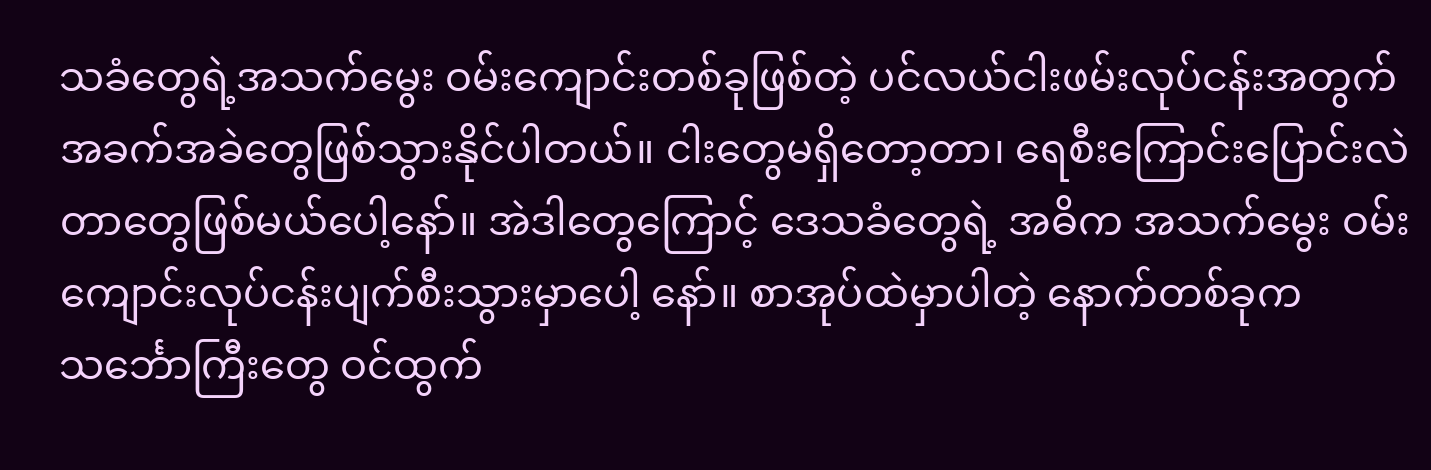သခံတွေရဲ့အသက်မွေး ဝမ်းကျောင်းတစ်ခုဖြစ်တဲ့ ပင်လယ်ငါးဖမ်းလုပ်ငန်းအတွက် အခက်အခဲတွေဖြစ်သွားနိုင်ပါတယ်။ ငါးတွေမရှိတော့တာ၊ ရေစီးကြောင်းပြောင်းလဲတာတွေဖြစ်မယ်ပေါ့နော်။ အဲဒါတွေကြောင့် ဒေသခံတွေရဲ့ အဓိက အသက်မွေး ဝမ်းကျောင်းလုပ်ငန်းပျက်စီးသွားမှာပေါ့ နော်။ စာအုပ်ထဲမှာပါတဲ့ နောက်တစ်ခုက သင်္ဘောကြီးတွေ ဝင်ထွက်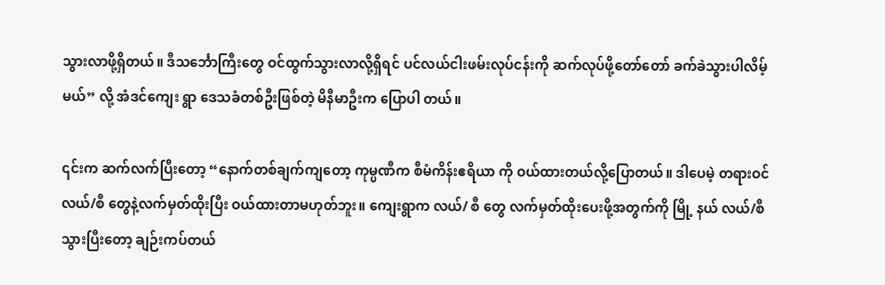သွားလာဖို့ရှိတယ်။ ဒီသင်္ဘောကြီးတွေ ဝင်ထွက်သွားလာလို့ရှိရင် ပင်လယ်ငါးဖမ်းလုပ်ငန်းကို ဆက်လုပ်ဖို့တော်တော် ခက်ခဲသွားပါလိမ့်မယ်” လို့ အံဒင်ကျေး ရွာ ဒေသခံတစ်ဦးဖြစ်တဲ့ မိနီမာဦးက ပြောပါ တယ်။

၎င်းက ဆက်လက်ပြီးတော့ “နောက်တစ်ချက်ကျတော့ ကုမ္ပဏီက စီမံကိန်းဧရိယာ ကို ဝယ်ထားတယ်လို့ပြောတယ်။ ဒါပေမဲ့ တရားဝင် လယ်/စီ တွေနဲ့လက်မှတ်ထိုးပြီး ဝယ်ထားတာမဟုတ်ဘူး။ ကျေးရွာက လယ်/ စီ တွေ လက်မှတ်ထိုးပေးဖို့အတွက်ကို မြို့ နယ် လယ်/စီ သွားပြီးတော့ ချဉ်းကပ်တယ်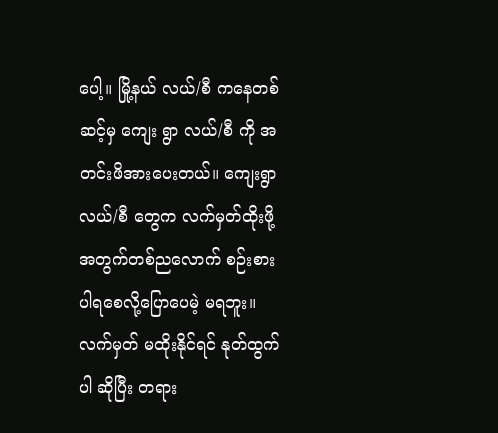ပေါ့။ မြို့နယ် လယ်/စီ ကနေတစ်ဆင့်မှ ကျေး ရွာ လယ်/စီ ကို အတင်းဖိအားပေးတယ်။ ကျေးရွာ လယ်/စီ တွေက လက်မှတ်ထိုးဖို့အတွက်တစ်ညလောက် စဉ်းစားပါရစေလို့ပြောပေမဲ့ မရဘူး။ လက်မှတ် မထိုးနိုင်ရင် နုတ်ထွက်ပါ ဆိုပြီး တရား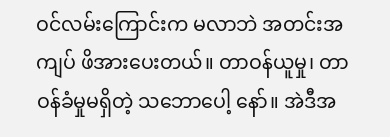ဝင်လမ်းကြောင်းက မလာဘဲ အတင်းအကျပ် ဖိအားပေးတယ်။ တာဝန်ယူမှု၊ တာဝန်ခံမှုမရှိတဲ့ သဘောပေါ့ နော်။ အဲဒီအ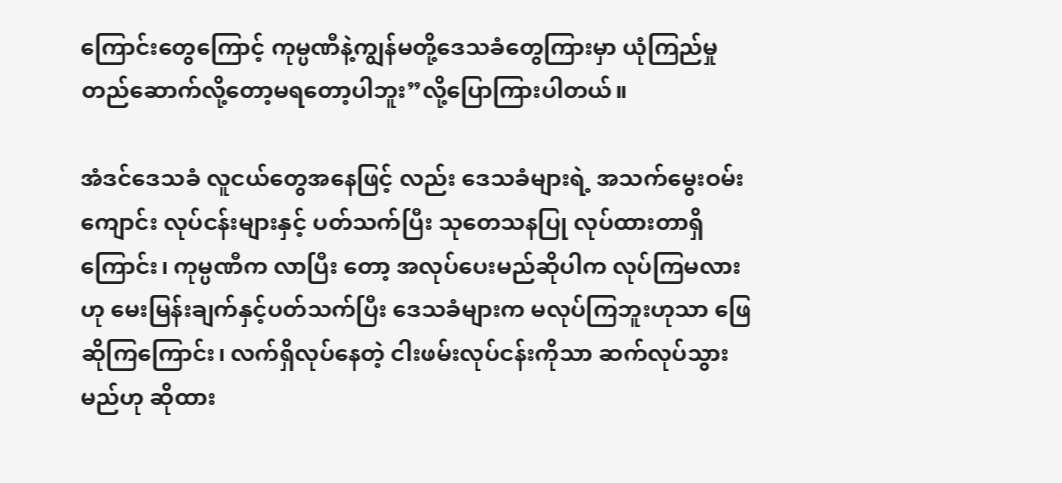ကြောင်းတွေကြောင့် ကုမ္ပဏီနဲ့ကျွန်မတို့ဒေသခံတွေကြားမှာ ယုံကြည်မှု တည်ဆောက်လို့တော့မရတော့ပါဘူး”လို့ပြောကြားပါတယ်။

အံဒင်ဒေသခံ လူငယ်တွေအနေဖြင့် လည်း ဒေသခံများရဲ့ အသက်မွေးဝမ်း ကျောင်း လုပ်ငန်းများနှင့် ပတ်သက်ပြီး သုတေသနပြု လုပ်ထားတာရှိကြောင်း၊ ကုမ္ပဏီက လာပြီး တော့ အလုပ်ပေးမည်ဆိုပါက လုပ်ကြမလား ဟု မေးမြန်းချက်နှင့်ပတ်သက်ပြီး ဒေသခံများက မလုပ်ကြဘူးဟုသာ ဖြေဆိုကြကြောင်း၊ လက်ရှိလုပ်နေတဲ့ ငါးဖမ်းလုပ်ငန်းကိုသာ ဆက်လုပ်သွားမည်ဟု ဆိုထား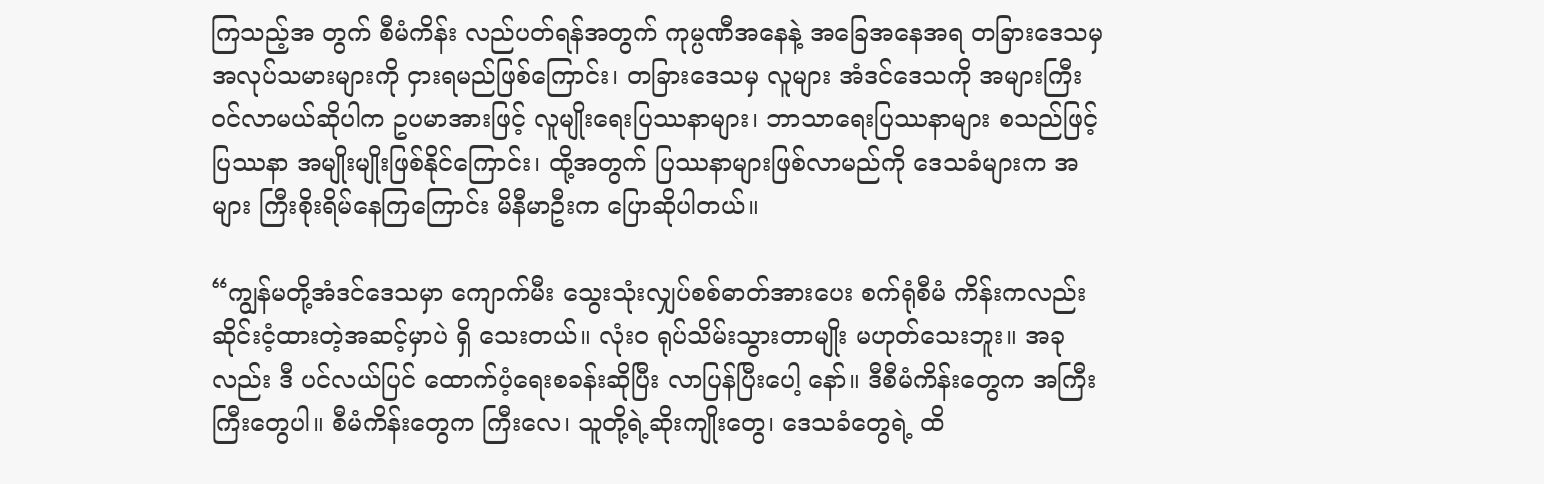ကြသည့်အ တွက် စီမံကိန်း လည်ပတ်ရန်အတွက် ကုမ္ပဏီအနေနဲ့ အခြေအနေအရ တခြားဒေသမှ အလုပ်သမားများကို ငှားရမည်ဖြစ်ကြောင်း၊ တခြားဒေသမှ လူများ အံဒင်ဒေသကို အများကြီးဝင်လာမယ်ဆိုပါက ဥပမာအားဖြင့် လူမျိုးရေးပြဿနာများ၊ ဘာသာရေးပြဿနာများ စသည်ဖြင့် ပြဿနာ အမျိုးမျိုးဖြစ်နိုင်ကြောင်း၊ ထို့အတွက် ပြဿနာများဖြစ်လာမည်ကို ဒေသခံများက အများ ကြီးစိုးရိမ်နေကြကြောင်း မိနီမာဦးက ပြောဆိုပါတယ်။

“ကျွန်မတို့အံဒင်ဒေသမှာ ကျောက်မီး သွေးသုံးလျှပ်စစ်ဓာတ်အားပေး စက်ရုံစီမံ ကိန်းကလည်း ဆိုင်းငံ့ထားတဲ့အဆင့်မှာပဲ ရှိ သေးတယ်။ လုံးဝ ရုပ်သိမ်းသွားတာမျိုး မဟုတ်သေးဘူး။ အခုလည်း ဒီ ပင်လယ်ပြင် ထောက်ပံ့ရေးစခန်းဆိုပြီး လာပြန်ပြီးပေါ့ နော်။ ဒီစီမံကိန်းတွေက အကြီးကြီးတွေပါ။ စီမံကိန်းတွေက ကြီးလေ၊ သူတို့ရဲ့ဆိုးကျိုးတွေ၊ ဒေသခံတွေရဲ့ ထိ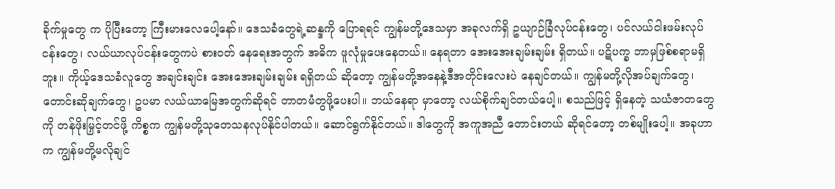ခိုက်မှုတွေ က ပိုပြီးတော့ ကြီးမားလေပေါ့နော်။ ဒေသခံတွေရဲ့ဆန္ဒကို ပြောရရင် ကျွန်မတို့ဒေသမှာ အခုလက်ရှိ ဥယျာဉ်ခြံလုပ်ငန်းတွေ၊ ပင်လယ်ငါးဖမ်းလုပ် ငန်းတွေ၊ လယ်ယာလုပ်ငန်းတွေကပဲ စားဝတ် နေရေးအတွက် အဓိက ဖူလုံမှုပေးနေတယ်။ နေရတာ အေးအေးချမ်းချမ်း ရှိတယ်။ ပဋိပက္ခ ဘာမှဖြစ်စရာမရှိဘူး။ ကိုယ့်ဒေသခံလူတွေ အချင်းချင်း အေးအေးချမ်းချမ်း ရရှိတယ် ဆိုတော့ ကျွန်မတို့အနေနဲ့ဒီအတိုင်းလေးပဲ နေချင်တယ်။ ကျွန်မတို့လိုအပ်ချက်တွေ၊ တောင်းဆိုချက်တွေ၊ ဥပမာ လယ်ယာမြေအတွက်ဆိုရင် တာတမံတွဖို့ပေးပါ။ ဘယ်နေရာ မှာတော့ လယ်စိုက်ချင်တယ်ပေါ့။ စသည်ဖြင့် ရှိနေတဲ့ သယံဇာတတွေကို တန်ဖိုးမြှင့်တင်ဖို့ ကိစ္စက ကျွန်မတို့သုတေသနလုပ်နိုင်ပါတယ်။ ဆောင်ရွက်နိုင်တယ်။ ဒါတွေကို အကူအညီ တောင်းတယ် ဆိုရင်တော့ တစ်မျိုးပေါ့။ အခုဟာက ကျွန်မတို့မလိုချင်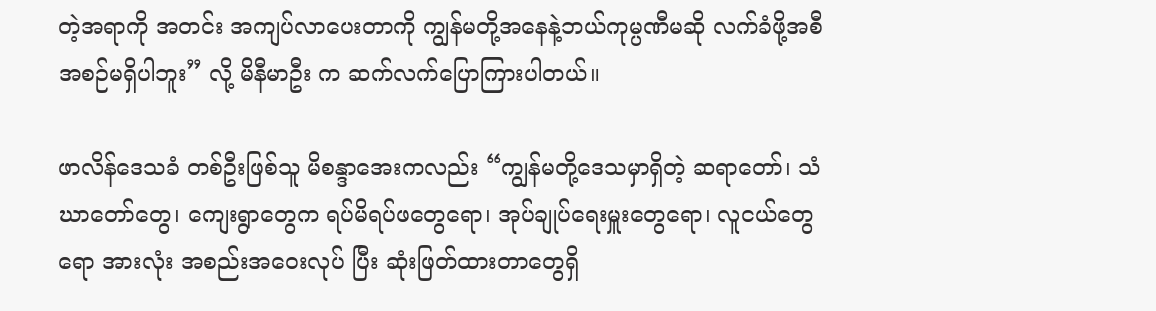တဲ့အရာကို အတင်း အကျပ်လာပေးတာကို ကျွန်မတို့အနေနဲ့ဘယ်ကုမ္ပဏီမဆို လက်ခံဖို့အစီအစဉ်မရှိပါဘူး” လို့ မိနီမာဦး က ဆက်လက်ပြောကြားပါတယ်။

ဖာလိန်ဒေသခံ တစ်ဦးဖြစ်သူ မိစန္ဒာအေးကလည်း “ကျွန်မတို့ဒေသမှာရှိတဲ့ ဆရာတော်၊ သံဃာတော်တွေ၊ ကျေးရွာတွေက ရပ်မိရပ်ဖတွေရော၊ အုပ်ချုပ်ရေးမှူးတွေရော၊ လူငယ်တွေရော အားလုံး အစည်းအဝေးလုပ် ပြီး ဆုံးဖြတ်ထားတာတွေရှိ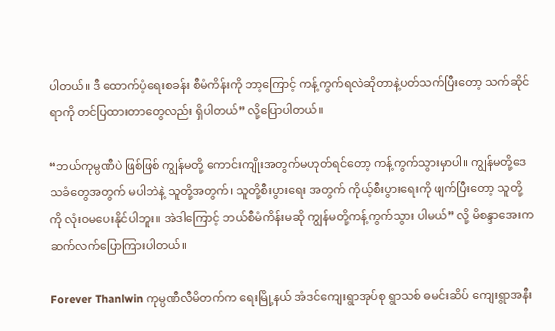ပါတယ်။ ဒီ ထောက်ပံ့ရေးစခန်း စီမံကိန်းကို ဘာ့ကြောင့် ကန့်ကွက်ရလဲဆိုတာနဲ့ပတ်သက်ပြီးတော့ သက်ဆိုင်ရာကို တင်ပြထားတာတွေလည်း ရှိပါတယ်” လို့ပြောပါတယ်။

“ဘယ်ကုမ္ပဏီပဲ ဖြစ်ဖြစ် ကျွန်မတို့ ကောင်းကျိုးအတွက်မဟုတ်ရင်တော့ ကန့်ကွက်သွားမှာပါ။ ကျွန်မတို့ဒေသခံတွေအတွက် မပါဘဲနဲ့ သူတို့အတွက်၊ သူတို့စီးပွားရေး အတွက် ကိုယ့်စီးပွားရေးကို ဖျက်ပြီးတော့ သူတို့ကို လုံးဝမပေးနိုင်ပါဘူး။ အဲဒါကြောင့် ဘယ်စီမံကိန်းမဆို ကျွန်မတို့ကန့်ကွက်သွား ပါမယ်” လို့ မိစန္ဒာအေးက ဆက်လက်ပြောကြားပါတယ်။

Forever Thanlwin ကုမ္ပဏီလီမိတက်က ရေးမြို့နယ် အံဒင်ကျေးရွာအုပ်စု ရွာသစ် ဓမင်းဆိပ် ကျေးရွာအနီး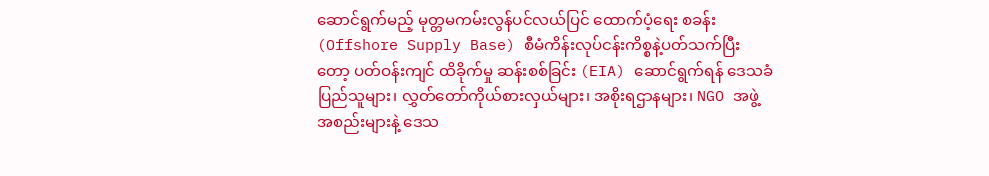ဆောင်ရွက်မည့် မုတ္တမကမ်းလွန်ပင်လယ်ပြင် ထောက်ပံ့ရေး စခန်း (Offshore Supply Base) စီမံကိန်းလုပ်ငန်းကိစ္စနဲ့ပတ်သက်ပြီးတော့ ပတ်ဝန်းကျင် ထိခိုက်မှု ဆန်းစစ်ခြင်း (EIA) ဆောင်ရွက်ရန် ဒေသခံပြည်သူများ၊ လွှတ်တော်ကိုယ်စားလှယ်များ၊ အစိုးရဌာနများ၊ NGO အဖွဲ့အစည်းများနဲ့ ဒေသ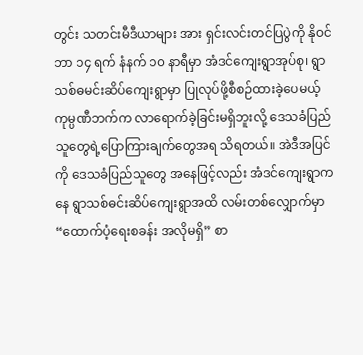တွင်း သတင်းမီဒီယာများ အား ရှင်းလင်းတင်ပြပွဲကို နိုဝင်ဘာ ၁၄ ရက် နံနက် ၁၀ နာရီမှာ အံဒင်ကျေးရွာအုပ်စု၊ ရွာသစ်ဓမင်းဆိပ်ကျေးရွာမှာ ပြုလုပ်ဖို့စီစဉ်ထားခဲ့ပေမယ့် ကုမ္ပဏီဘက်က လာရောက်ခဲ့ခြင်းမရှိဘူးလို့ ဒေသခံပြည်သူတွေရဲ့ပြောကြားချက်တွေအရ သိရတယ်။ အဲဒီအပြင်ကို ဒေသခံပြည်သူတွေ အနေဖြင့်လည်း အံဒင်ကျေးရွာကနေ ရွာသစ်ဓင်းဆိပ်ကျေးရွာအထိ လမ်းတစ်လျှောက်မှာ “ထောက်ပံ့ရေးစခန်း အလိုမရှိ” စာ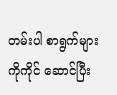တမ်းပါ စာရွက်များကိုကိုင် ဆောင်ပြီး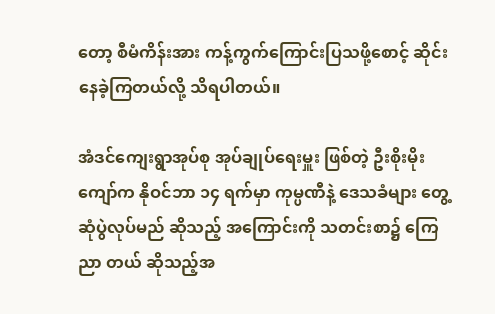တော့ စီမံကိန်းအား ကန့်ကွက်ကြောင်းပြသဖို့စောင့် ဆိုင်းနေခဲ့ကြတယ်လို့ သိရပါတယ်။

အံဒင်ကျေးရွာအုပ်စု အုပ်ချုပ်ရေးမှူး ဖြစ်တဲ့ ဦးစိုးမိုးကျော်က နိုဝင်ဘာ ၁၄ ရက်မှာ ကုမ္ပဏီနဲ့ ဒေသခံများ တွေ့ဆုံပွဲလုပ်မည် ဆိုသည့် အကြောင်းကို သတင်းစာ၌ ကြေညာ တယ် ဆိုသည့်အ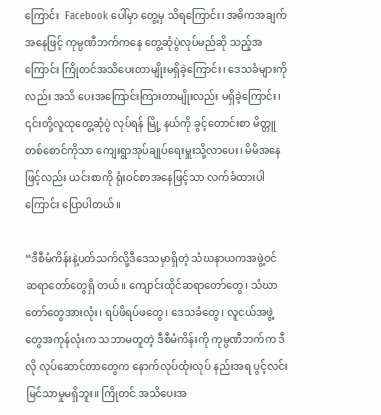ကြောင်း  Facebook ပေါ်မှာ တွေ့မှ သိရကြောင်း၊ အဓိကအချက်အနေဖြင့် ကုမ္ပဏီဘက်ကနေ တွေ့ဆုံပွဲလုပ်မည်ဆို သည့်အကြောင်း ကြိုတင်အသိပေးတာမျိုးမရှိခဲ့ကြောင်း၊ ဒေသခံများကိုလည်း အသိ ပေးအကြောင်းကြားတာမျိုးလည်း မရှိခဲ့ကြောင်း၊ ၎င်းတို့လူထုတွေ့ဆုံပွဲ လုပ်ရန် မြို့ နယ်ကို ခွင့်တောင်းစာ မိတ္တူတစ်စောင်ကိုသာ ကျေးရွာအုပ်ချုပ်ရေးမှူးသို့လာပေး၊ မိမိအနေ ဖြင့်လည်း ယင်းစာကို ရုံးဝင်စာအနေဖြင့်သာ လက်ခံထားပါကြောင်း ပြောပါတယ်။

“ဒီစီမံကိန်းနဲ့ပတ်သက်လို့ဒီဒေသမှာရှိတဲ့ သံဃနာယကအဖွဲ့ဝင် ဆရာတော်တွေရှိ တယ်။ ကျောင်းထိုင်ဆရာတော်တွေ၊ သံဃာတော်တွေအားလုံး၊ ရပ်ဖိရပ်ဖတွေ၊ ဒေသခံတွေ၊ လူငယ်အဖွဲ့တွေအကုန်လုံးက သဘာမတူတဲ့ ဒီစီမံကိန်းကို ကုမ္ပဏီဘက်က ဒီလို လုပ်ဆောင်တာတွေက နောက်လုပ်ထုံးလုပ် နည်းအရ ပွင့်လင်းမြင်သာမှုမရှိဘူး။ ကြိုတင် အသိပေးအ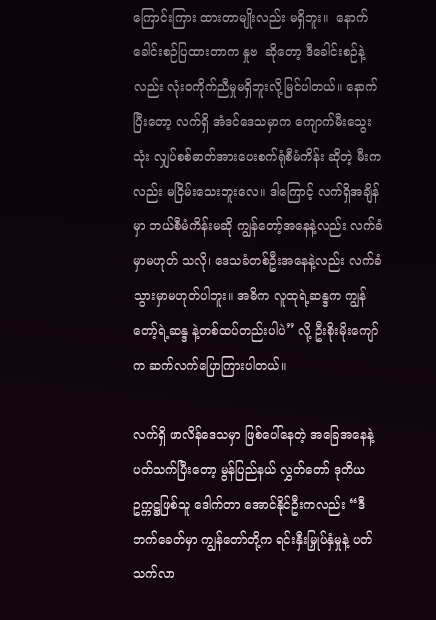ကြောင်းကြား ထားတာမျိုးလည်း မရှိဘူး။  နောက် ခေါင်းစဉ်ပြထားတာက နှုဗ  ဆိုတော့ ဒီခေါင်းစဉ်နဲ့လည်း လုံးဝကိုက်ညီမှုမရှိဘူးလို့မြင်ပါတယ်။ နောက်ပြီးတော့ လက်ရှိ အံဒင်ဒေသမှာက ကျောက်မီးသွေးသုံး လျှပ်စစ်ဓာတ်အားပေးစက်ရုံစီမံကိန်း ဆိုတဲ့ မီးကလည်း မငြိမ်းသေးဘူးလေ။ ဒါကြောင့် လက်ရှိအချိန်မှာ ဘယ်စီမံကိန်းမဆို ကျွန်တော့်အနေနဲ့လည်း လက်ခံမှာမဟုတ် သလို၊ ဒေသခံတစ်ဦးအနေနဲ့လည်း လက်ခံ သွားမှာမဟုတ်ပါဘူး။ အဓိက လူထုရဲ့ဆန္ဒက ကျွန်တော့်ရဲ့ဆန္ဒ နဲ့တစ်ထပ်တည်းပါပဲ” လို့ ဦးစိုးမိုးကျော်က ဆက်လက်ပြောကြားပါတယ်။

လက်ရှိ ဖာလိန်ဒေသမှာ ဖြစ်ပေါ်နေတဲ့ အခြေအနေနဲ့ပတ်သက်ပြီးတော့ မွန်ပြည်နယ် လွှတ်တော် ဒုတိယဥက္ကဋ္ဌဖြစ်သူ ဒေါက်တာ အောင်နိုင်ဦးကလည်း “ဒီဘက်ခေတ်မှာ ကျွန်တော်တို့က ရင်းနှီးမြှုပ်နှံမှုနဲ့ ပတ်သက်လာ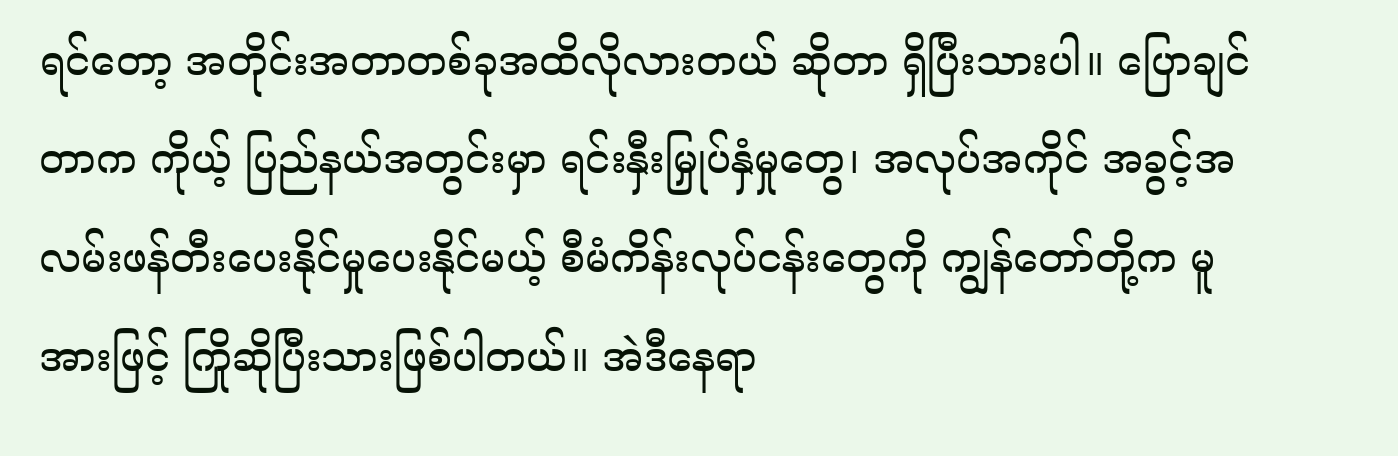ရင်တော့ အတိုင်းအတာတစ်ခုအထိလိုလားတယ် ဆိုတာ ရှိပြီးသားပါ။ ပြောချင်တာက ကိုယ့် ပြည်နယ်အတွင်းမှာ ရင်းနှီးမြှုပ်နှံမှုတွေ၊ အလုပ်အကိုင် အခွင့်အလမ်းဖန်တီးပေးနိုင်မှုပေးနိုင်မယ့် စီမံကိန်းလုပ်ငန်းတွေကို ကျွန်တော်တို့က မူအားဖြင့် ကြိုဆိုပြီးသားဖြစ်ပါတယ်။ အဲဒီနေရာ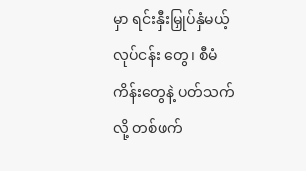မှာ ရင်းနှီးမြှုပ်နှံမယ့် လုပ်ငန်း တွေ၊ စီမံကိန်းတွေနဲ့ ပတ်သက်လို့ တစ်ဖက်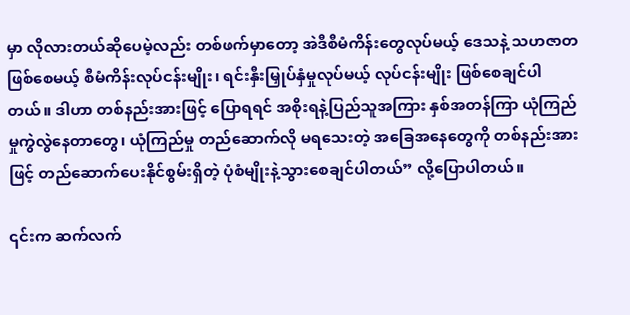မှာ လိုလားတယ်ဆိုပေမဲ့လည်း တစ်ဖက်မှာတော့ အဲဒီစီမံကိန်းတွေလုပ်မယ့် ဒေသနဲ့ သဟဇာတဖြစ်စေမယ့် စီမံကိန်းလုပ်ငန်းမျိုး၊ ရင်းနှီးမြှုပ်နှံမှုလုပ်မယ့် လုပ်ငန်းမျိုး ဖြစ်စေချင်ပါတယ်။ ဒါဟာ တစ်နည်းအားဖြင့် ပြောရရင် အစိုးရနဲ့ပြည်သူအကြား နှစ်အတန်ကြာ ယုံကြည်မှုကွဲလွဲနေတာတွေ၊ ယုံကြည်မှု တည်ဆောက်လို မရသေးတဲ့ အခြေအနေတွေကို တစ်နည်းအားဖြင့် တည်ဆောက်ပေးနိုင်စွမ်းရှိတဲ့ ပုံစံမျိုးနဲ့သွားစေချင်ပါတယ်” လို့ပြောပါတယ်။

၎င်းက ဆက်လက်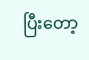ပြီးတော့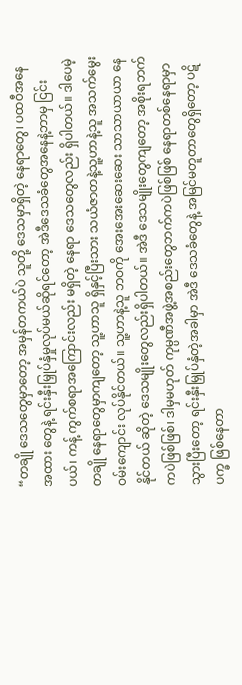“တချို ဒေသတွေမှာတော့ အမှန်တကယ်ပဲ သူတို့ ဒေသမှာရှိတဲ့ နေရာတွေ၊ ပထဝီအနေအထား တွေနဲ့ ရင်းနှီးမြှုပ်နှံမှုလုပ်မယ်ဆိုရင်တော့ အဲဒီဒေသခံတွေအနေနဲ့ဘာမှ ငြင်းပယ်၊ ကန့် ကွက်စရာအကြောင်းလည်း မရှိတဲ့ နေရာ ဒေသတွေလည်း ရှိပါတယ်။ ဒါပေမဲ့ တချို နေရာတွေမှာကျတော့ သူ့ဟာသူ ရှိနှင့်ပြီးသား သယံဇာတနဲ့သူ့ဟာနဲ့သူ အသက်မွေးဝမ်းကျောင်း လုပ်နိုင်တယ်။ သူ့ဟာနဲ့သူ ဘဝကို အေးအေးဆေးဆေး သာသာယာယာ နေနိုင်တယ် ဆိုတဲ့ ဒေသမျိုးတွေလည်းရှိပါတယ်။ အဲဒီ ဒေသမျိုးတွေကျတော့ အစိုးရဘက်ကပဲဖြစ်ဖြစ်၊ ဒါမှမဟုတ် ကုမ္ပဏီအဖွဲ့အစည်းတွေဘက်ကပဲဖြစ်ဖြစ် နေရာတစ်နေရာမှာ သွားပြီးတော့ ရင်းနှီးမြှုပ်နှံတဲ့အခါမှာ အဲဒီ ဒေသခံတွေနဲ့ အမြင်မတူတာတွေရှိတော့ ပဋိပက္ခ ဖြစ်နေတာ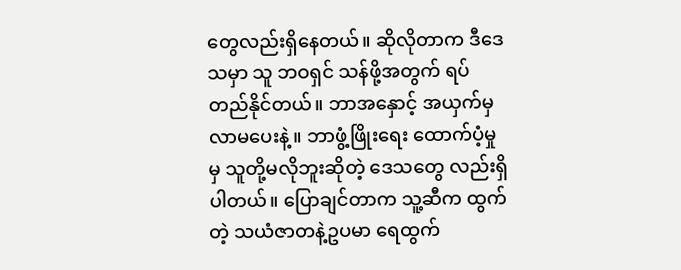တွေလည်းရှိနေတယ်။ ဆိုလိုတာက ဒီဒေသမှာ သူ ဘဝရှင် သန်ဖို့အတွက် ရပ်တည်နိုင်တယ်။ ဘာအနှောင့် အယှက်မှလာမပေးနဲ့။ ဘာဖွံ့ဖြိုးရေး ထောက်ပံ့မှုမှ သူတို့မလိုဘူးဆိုတဲ့ ဒေသတွေ လည်းရှိပါတယ်။ ပြောချင်တာက သူ့ဆီက ထွက်တဲ့ သယံဇာတနဲ့ဥပမာ ရေထွက်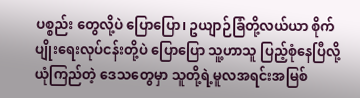ပစ္စည်း တွေလို့ပဲ ပြောပြော၊ ဥယျာဉ်ခြံတို့လယ်ယာ စိုက်ပျိုးရေးလုပ်ငန်းတို့ပဲ ပြောပြော သူ့ဟာသူ ပြည့်စုံနေပြီလို့ယုံကြည်တဲ့ ဒေသတွေမှာ သူတို့ရဲ့မူလအရင်းအမြစ်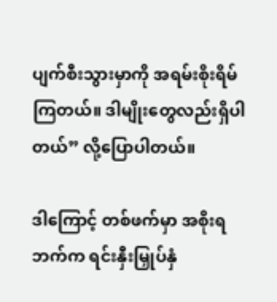ပျက်စီးသွားမှာကို အရမ်းစိုးရိမ်ကြတယ်။ ဒါမျိုးတွေလည်းရှိပါတယ်” လို့ပြောပါတယ်။

ဒါကြောင့် တစ်ဖက်မှာ အစိုးရဘက်က ရင်းနှီးမြှုပ်နှံ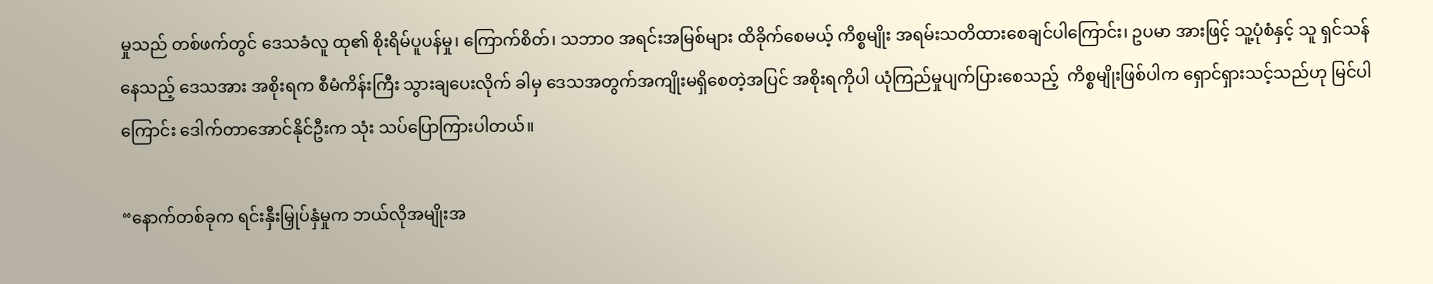မှုသည် တစ်ဖက်တွင် ဒေသခံလူ ထု၏ စိုးရိမ်ပူပန်မှု၊ ကြောက်စိတ်၊ သဘာဝ အရင်းအမြစ်များ ထိခိုက်စေမယ့် ကိစ္စမျိုး အရမ်းသတိထားစေချင်ပါကြောင်း၊ ဥပမာ အားဖြင့် သူ့ပုံစံနှင့် သူ ရှင်သန်နေသည့် ဒေသအား အစိုးရက စီမံကိန်းကြီး သွားချပေးလိုက် ခါမှ ဒေသအတွက်အကျိုးမရှိစေတဲ့အပြင် အစိုးရကိုပါ ယုံကြည်မှုပျက်ပြားစေသည့်  ကိစ္စမျိုးဖြစ်ပါက ရှောင်ရှားသင့်သည်ဟု မြင်ပါကြောင်း ဒေါက်တာအောင်နိုင်ဦးက သုံး သပ်ပြောကြားပါတယ်။

“နောက်တစ်ခုက ရင်းနှီးမြှုပ်နှံမှုက ဘယ်လိုအမျိုးအ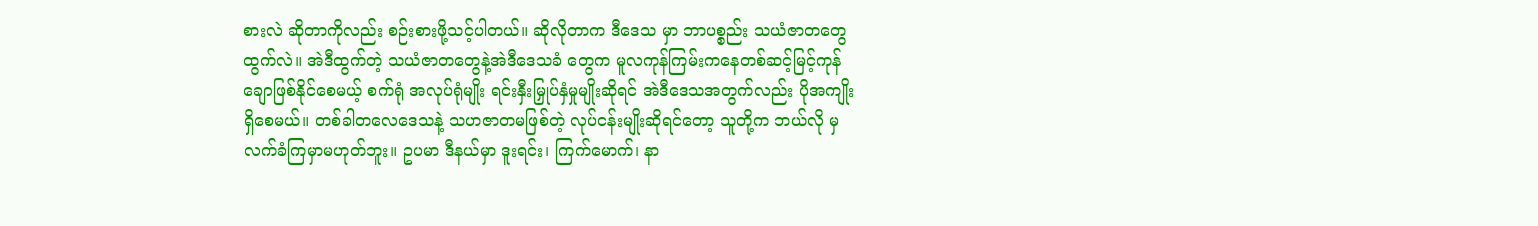စားလဲ ဆိုတာကိုလည်း စဉ်းစားဖို့သင့်ပါတယ်။ ဆိုလိုတာက ဒီဒေသ မှာ ဘာပစ္စည်း သယံဇာတတွေထွက်လဲ။ အဲဒီထွက်တဲ့ သယံဇာတတွေနဲ့အဲဒီဒေသခံ တွေက မူလကုန်ကြမ်းကနေတစ်ဆင့်မြင့်ကုန်ချောဖြစ်နိုင်စေမယ့် စက်ရုံ အလုပ်ရုံမျိုး ရင်းနှီးမြှုပ်နှံမှုမျိုးဆိုရင် အဲဒီဒေသအတွက်လည်း ပိုအကျိုးရှိစေမယ်။ တစ်ခါတလေဒေသနဲ့ သဟဇာတမဖြစ်တဲ့ လုပ်ငန်းမျိုးဆိုရင်တော့ သူတို့က ဘယ်လို မှ လက်ခံကြမှာမဟုတ်ဘူး။ ဥပမာ ဒီနယ်မှာ ဒူးရင်း၊ ကြက်မောက်၊ နာ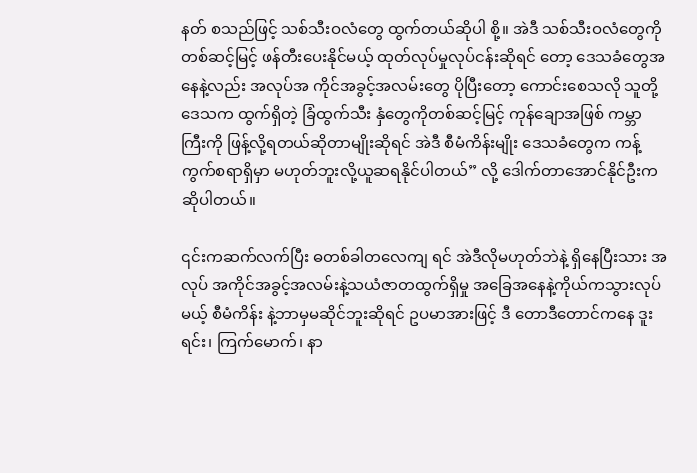နတ် စသည်ဖြင့် သစ်သီးဝလံတွေ ထွက်တယ်ဆိုပါ စို့။ အဲဒီ သစ်သီးဝလံတွေကို တစ်ဆင့်မြင့် ဖန်တီးပေးနိုင်မယ့် ထုတ်လုပ်မှုလုပ်ငန်းဆိုရင် တော့ ဒေသခံတွေအနေနဲ့လည်း အလုပ်အ ကိုင်အခွင့်အလမ်းတွေ ပိုပြီးတော့ ကောင်းစေသလို သူတို့ဒေသက ထွက်ရှိတဲ့ ခြံထွက်သီး နှံတွေကိုတစ်ဆင့်မြင့် ကုန်ချောအဖြစ် ကမ္ဘာကြီးကို ဖြန့်လို့ရတယ်ဆိုတာမျိုးဆိုရင် အဲဒီ စီမံကိန်းမျိုး ဒေသခံတွေက ကန့်ကွက်စရာရှိမှာ မဟုတ်ဘူးလို့ယူဆရနိုင်ပါတယ်” လို့ ဒေါက်တာအောင်နိုင်ဦးက ဆိုပါတယ်။

၎င်းကဆက်လက်ပြီး ဓတစ်ခါတလေကျ ရင် အဲဒီလိုမဟုတ်ဘဲနဲ့ ရှိနေပြီးသား အလုပ် အကိုင်အခွင့်အလမ်းနဲ့သယံဇာတထွက်ရှိမှု အခြေအနေနဲ့ကိုယ်ကသွားလုပ်မယ့် စီမံကိန်း နဲ့ဘာမှမဆိုင်ဘူးဆိုရင် ဥပမာအားဖြင့် ဒီ တောဒီတောင်ကနေ ဒူးရင်း၊ ကြက်မောက်၊ နာ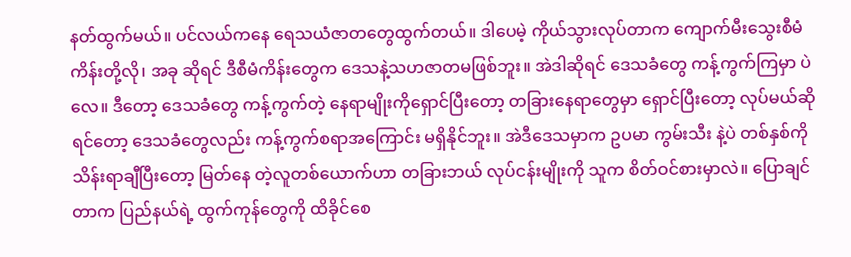နတ်ထွက်မယ်။ ပင်လယ်ကနေ ရေသယံဇာတတွေထွက်တယ်။ ဒါပေမဲ့ ကိုယ်သွားလုပ်တာက ကျောက်မီးသွေးစီမံကိန်းတို့လို၊ အခု ဆိုရင် ဒီစီမံကိန်းတွေက ဒေသနဲ့သဟဇာတမဖြစ်ဘူး။ အဲဒါဆိုရင် ဒေသခံတွေ ကန့်ကွက်ကြမှာ ပဲလေ။ ဒီတော့ ဒေသခံတွေ ကန့်ကွက်တဲ့ နေရာမျိုးကိုရှောင်ပြီးတော့ တခြားနေရာတွေမှာ ရှောင်ပြီးတော့ လုပ်မယ်ဆိုရင်တော့ ဒေသခံတွေလည်း ကန့်ကွက်စရာအကြောင်း မရှိနိုင်ဘူး။ အဲဒီဒေသမှာက ဥပမာ ကွမ်းသီး နဲ့ပဲ တစ်နှစ်ကို သိန်းရာချီပြီးတော့ မြတ်နေ တဲ့လူတစ်ယောက်ဟာ တခြားဘယ် လုပ်ငန်းမျိုးကို သူက စိတ်ဝင်စားမှာလဲ။ ပြောချင်တာက ပြည်နယ်ရဲ့ ထွက်ကုန်တွေကို ထိခိုင်စေ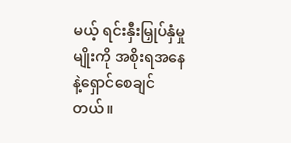မယ့် ရင်းနှီးမြှုပ်နှံမှုမျိုးကို အစိုးရအနေ နဲ့ရှောင်စေချင်တယ်။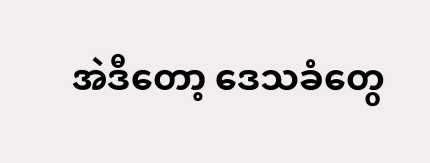အဲဒီတော့ ဒေသခံတွေ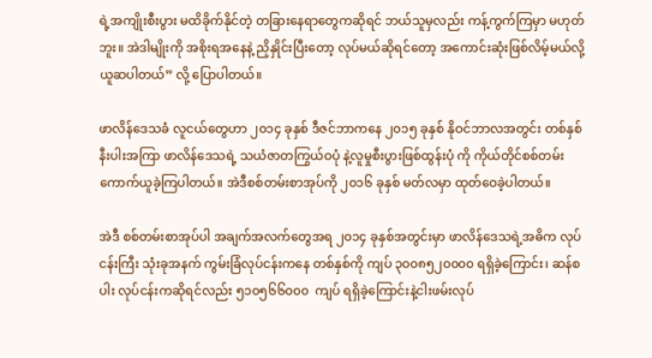ရဲ့အကျိုးစီးပွား မထိခိုက်နိုင်တဲ့ တခြားနေရာတွေကဆိုရင် ဘယ်သူမှလည်း ကန့်ကွက်ကြမှာ မဟုတ်ဘူး။ အဲဒါမျိုးကို အစိုးရအနေနဲ့ ညှိနှိုင်းပြီးတော့ လုပ်မယ်ဆိုရင်တော့ အကောင်းဆုံးဖြစ်လိမ့်မယ်လို့ ယူဆပါတယ်” လို့ ပြောပါတယ်။

ဖာလိန်ဒေသခံ လူငယ်တွေဟာ ၂၀၁၄ ခုနှစ် ဒီဇင်ဘာကနေ ၂၀၁၅ ခုနှစ် နိုဝင်ဘာလအတွင်း တစ်နှစ်နီးပါးအကြာ ဖာလိန်ဒေသရဲ့ သယံဇာတကြွယ်ဝပုံ နဲ့လူမှုစီးပွားဖြစ်ထွန်းပုံ ကို ကိုယ်တိုင်စစ်တမ်းကောက်ယူခဲ့ကြပါတယ်။ အဲဒီစစ်တမ်းစာအုပ်ကို ၂၀၁၆ ခုနှစ် မတ်လမှာ ထုတ်ဝေခဲ့ပါတယ်။

အဲဒီ စစ်တမ်းစာအုပ်ပါ အချက်အလက်တွေအရ ၂၀၁၄ ခုနှစ်အတွင်းမှာ ဖာလိန်ဒေသရဲ့အဓိက လုပ်ငန်းကြီး သုံးခုအနက် ကွမ်းခြံလုပ်ငန်းကနေ တစ်နှစ်ကို ကျပ် ၃၀၀၈၅၂၀၀၀၀ ရရှိခဲ့ကြောင်း၊ ဆန်စပါး လုပ်ငန်းကဆိုရင်လည်း ၅၁၀၅၆၆၀၀၀  ကျပ် ရရှိခဲ့ကြောင်းနဲ့ငါးဖမ်းလုပ်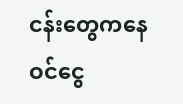ငန်းတွေကနေ ဝင်ငွေ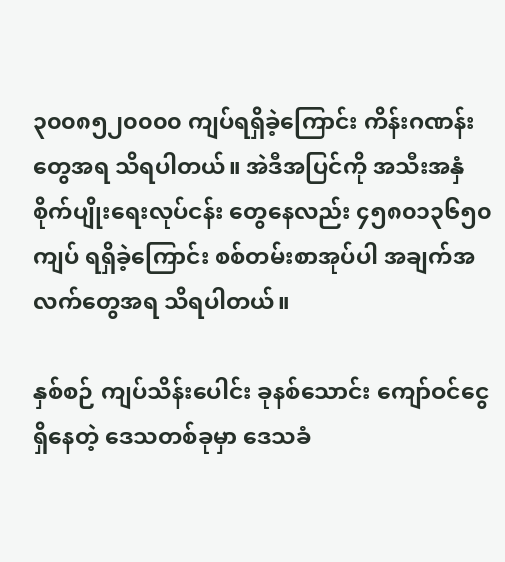၃၀၀၈၅၂၀၀၀၀ ကျပ်ရရှိခဲ့ကြောင်း ကိန်းဂဏန်းတွေအရ သိရပါတယ်။ အဲဒီအပြင်ကို အသီးအနှံစိုက်ပျိုးရေးလုပ်ငန်း တွေနေလည်း ၄၅၈၀၁၃၆၅၀ ကျပ် ရရှိခဲ့ကြောင်း စစ်တမ်းစာအုပ်ပါ အချက်အလက်တွေအရ သိရပါတယ်။

နှစ်စဉ် ကျပ်သိန်းပေါင်း ခုနစ်သောင်း ကျော်ဝင်ငွေရှိနေတဲ့ ဒေသတစ်ခုမှာ ဒေသခံ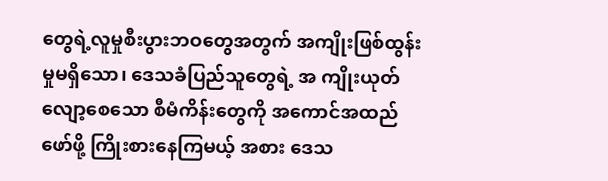တွေရဲ့လူမှုစီးပွားဘဝတွေအတွက် အကျိုးဖြစ်ထွန်းမှုမရှိသော၊ ဒေသခံပြည်သူတွေရဲ့ အ ကျိုးယုတ်လျော့စေသော စီမံကိန်းတွေကို အကောင်အထည်ဖော်ဖို့ ကြိုးစားနေကြမယ့် အစား ဒေသ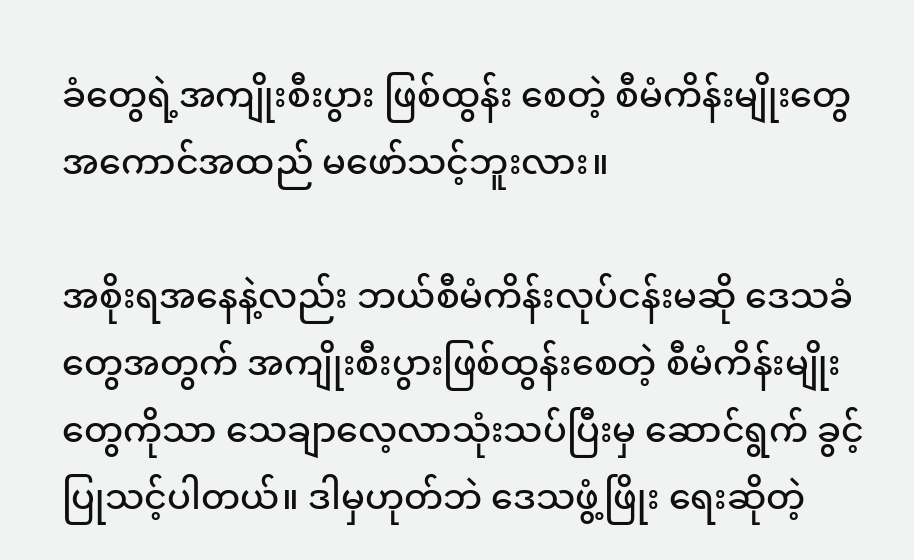ခံတွေရဲ့အကျိုးစီးပွား ဖြစ်ထွန်း စေတဲ့ စီမံကိန်းမျိုးတွေ အကောင်အထည် မဖော်သင့်ဘူးလား။

အစိုးရအနေနဲ့လည်း ဘယ်စီမံကိန်းလုပ်ငန်းမဆို ဒေသခံတွေအတွက် အကျိုးစီးပွားဖြစ်ထွန်းစေတဲ့ စီမံကိန်းမျိုးတွေကိုသာ သေချာလေ့လာသုံးသပ်ပြီးမှ ဆောင်ရွက် ခွင့်ပြုသင့်ပါတယ်။ ဒါမှဟုတ်ဘဲ ဒေသဖွံ့ဖြိုး ရေးဆိုတဲ့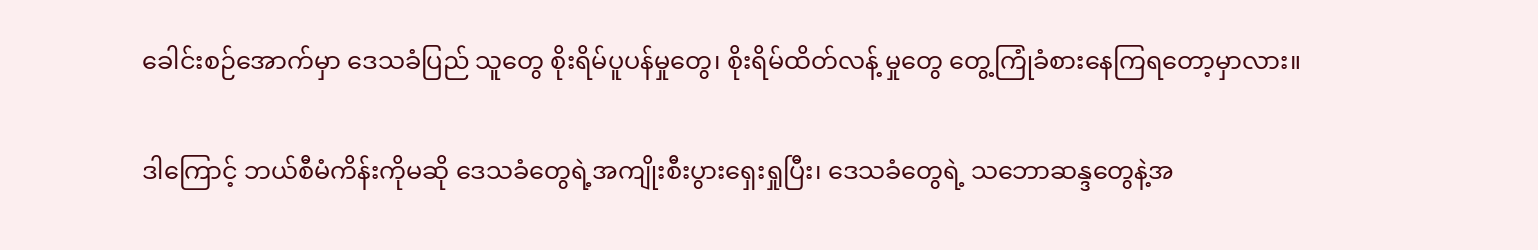ခေါင်းစဉ်အောက်မှာ ဒေသခံပြည် သူတွေ စိုးရိမ်ပူပန်မှုတွေ၊ စိုးရိမ်ထိတ်လန့် မှုတွေ တွေ့ကြုံခံစားနေကြရတော့မှာလား။

ဒါကြောင့် ဘယ်စီမံကိန်းကိုမဆို ဒေသခံတွေရဲ့အကျိုးစီးပွားရှေးရှုပြီး၊ ဒေသခံတွေရဲ့ သဘောဆန္ဒတွေနဲ့အ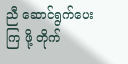ညီ ဆောင်ရွက်ပေးကြ ဖို့ တိုက်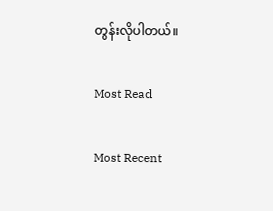တွန်းလိုပါတယ်။

Most Read

Most Recent